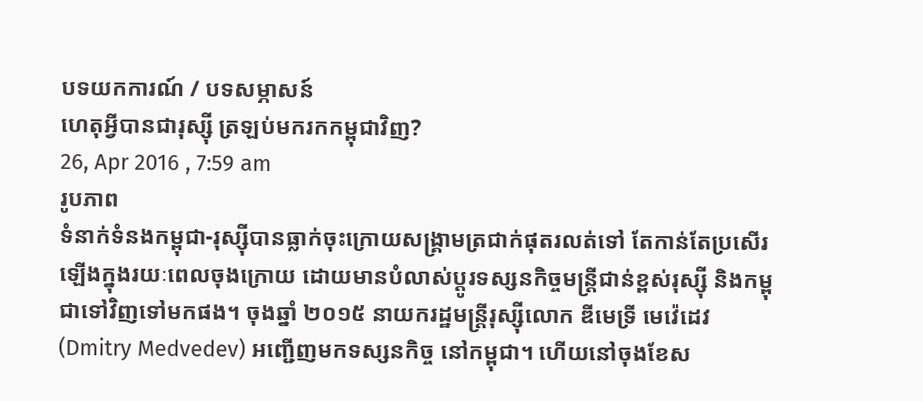បទយកការណ៍ / បទសម្ភាសន៍
ហេតុអ្វីបានជារុស្ស៊ី ត្រឡប់មករកកម្ពុជាវិញ?
26, Apr 2016 , 7:59 am
រូបភាព
ទំនាក់ទំនងកម្ពុជា-រុស្ស៊ីបានធ្លាក់ចុះក្រោយសង្គ្រាមត្រជាក់ផុតរលត់ទៅ តែកាន់តែប្រសើរឡើងក្នុងរយៈពេលចុងក្រោយ ដោយមានបំលាស់ប្តូរទស្សនកិច្ចមន្ត្រីជាន់ខ្ពស់រុស្ស៊ី និងកម្ពុជាទៅវិញទៅមកផង។ ចុងឆ្នាំ ២០១៥ នាយករដ្ឋមន្ត្រីរុស្ស៊ីលោក ឌីមេទ្រី មេវ៉េដេវ (Dmitry Medvedev) អញ្ជើញមកទស្សនកិច្ច នៅកម្ពុជា។ ហើយនៅចុងខែស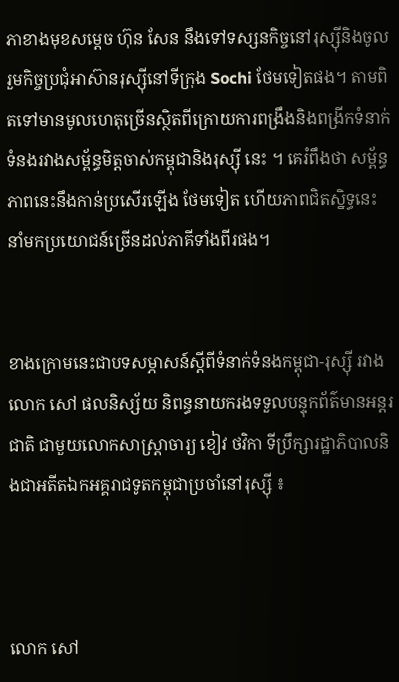ភាខាងមុខសម្តេច ហ៊ុន សែន នឹងទៅទស្សនកិច្ចនៅរុស្ស៊ីនិងចូលរួមកិច្ចប្រជុំអាស៊ានរុស្ស៊ីនៅទីក្រុង Sochi ថែមទៀតផង។ តាមពិតទៅមានមូលហេតុច្រើនស្ថិតពីក្រោយការពង្រឹងនិងពង្រីកទំនាក់ទំនងរវាងសម្ព័ន្ធមិត្តចាស់កម្ពុជានិងរុស្ស៊ី នេះ ។ គេរំពឹងថា សម្ព័ន្ធភាពនេះនឹងកាន់ប្រសើរឡើង ថែមទៀត ហើយភាពជិតស្និទ្ធនេះនាំមកប្រយោជន៍ច្រើនដល់ភាគីទាំងពីរផង។


ខាងក្រោមនេះជាបទសម្ភាសន៍ស្តីពីទំនាក់ទំនងកម្ពុជា-រុស្ស៊ី រវាងលោក សៅ ផលនិស្ស័យ និពន្ធនាយករងទទួលបន្ទុកព័ត៌មានអន្តរជាតិ ជាមួយលោកសាស្ត្រាចារ្យ ខៀវ ថវិកា ទីប្រឹក្សារដ្ឋាភិបាលនិងជាអតីតឯកអគ្គរាជទូតកម្ពុជាប្រចាំនៅរុស្ស៊ី ៖



លោក សៅ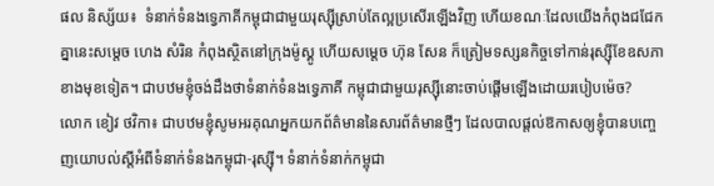ផល និស្ស័យ៖  ទំនាក់ទំនងទ្វេភាគីកម្ពុជាជាមួយរុស្ស៊ីស្រាប់តែល្អប្រសើរឡើងវិញ ហើយខណៈដែលយើងកំពុងជជែកគ្នានេះសម្តេច ហេង សំរិន កំពុងស្ថិតនៅក្រុងម៉ូស្គូ ហើយសម្តេច ហ៊ុន សែន ក៏ត្រៀមទស្សនកិច្ចទៅកាន់រុស្ស៊ីខែឧសភាខាងមុខទៀត។ ជាបឋមខ្ញុំចង់ដឹងថាទំនាក់ទំនងទ្វេភាគី កម្ពុជាជាមួយរុស្ស៊ីនោះចាប់ផ្តើមឡើងដោយរបៀបម៉េច?
លោក ខៀវ ថវិកា៖ ជាបឋមខ្ញុំសូមអរគុណអ្នកយកព័ត៌មាននៃសារព័ត៌មានថ្មីៗ ដែលបាលផ្តល់ឱកាសឲ្យខ្ញុំបានបញ្ចេញយោបល់ស្តីអំពីទំនាក់ទំនងកម្ពុជា-រុស្ស៊ី។ ទំនាក់ទំនាក់កម្ពុជា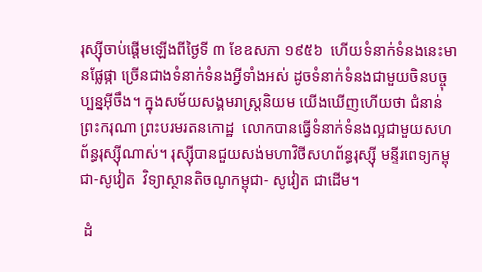រុស្ស៊ីចាប់ផ្តើមឡើងពីថ្ងៃទី ៣ ខែឧសភា ១៩៥៦  ហើយទំនាក់ទំនងនេះមានផ្លែផ្កា ច្រើនជាងទំនាក់ទំនងអ្វីទាំងអស់ ដូចទំនាក់ទំនងជាមួយចិនបច្ចុប្បន្នអ៊ីចឹង។ ក្នុងសម័យសង្គមរាស្ត្រនិយម យើងឃើញហើយថា ជំនាន់ព្រះករុណា ព្រះបរមរតនកោដ្ឋ  លោកបានធ្វើទំនាក់ទំនងល្អជាមួយសហព័ន្ធរុស្ស៊ីណាស់។ រុស្ស៊ីបានជួយសង់មហាវិថីសហព័ន្ធរុស្ស៊ី មន្ទីរពេទ្យកម្ពុជា-សូវៀត  វិទ្យាស្ថានតិចណូកម្ពុជា- សូវៀត ជាដើម។

 ដំ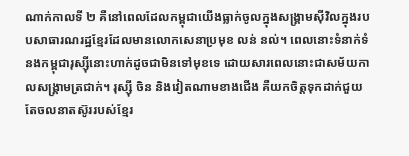ណាក់កាលទី ២ គឺនៅពេលដែលកម្ពុជាយើងធ្លាក់ចូលក្នុងសង្គ្រាមស៊ីវិលក្នុងរបបសាធារណរដ្ឋខ្មែរដែលមានលោកសេនាប្រមុខ លន់ នល់។ ពេលនោះទំនាក់ទំនងកម្ពុជារុស្ស៊ីនោះហាក់ដូចជាមិនទៅមុខទេ ដោយសារពេលនោះជាសម័យកាលសង្គ្រាមត្រជាក់។ រុស្ស៊ី ចិន និងវៀតណាមខាងជើង គឺយកចិត្តទុកដាក់ជួយតែចលនាតស៊ូររបស់ខ្មែរ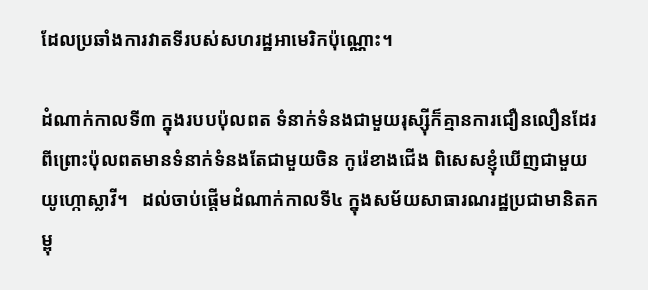ដែលប្រឆាំងការវាតទីរបស់សហរដ្ឋអាមេរិកប៉ុណ្ណោះ។

ដំណាក់កាលទី៣ ក្នុងរបបប៉ុលពត ទំនាក់ទំនងជាមួយរុស្ស៊ីក៏គ្មានការជឿនលឿនដែរ ពីព្រោះប៉ុលពតមានទំនាក់ទំនងតែជាមួយចិន កូរ៉េខាងជើង ពិសេសខ្ញុំឃើញជាមួយយូហ្កោស្លាវី។   ដល់ចាប់ផ្តើមដំណាក់កាលទី៤ ក្នុងសម័យសាធារណរដ្ឋប្រជាមានិតកម្ពុ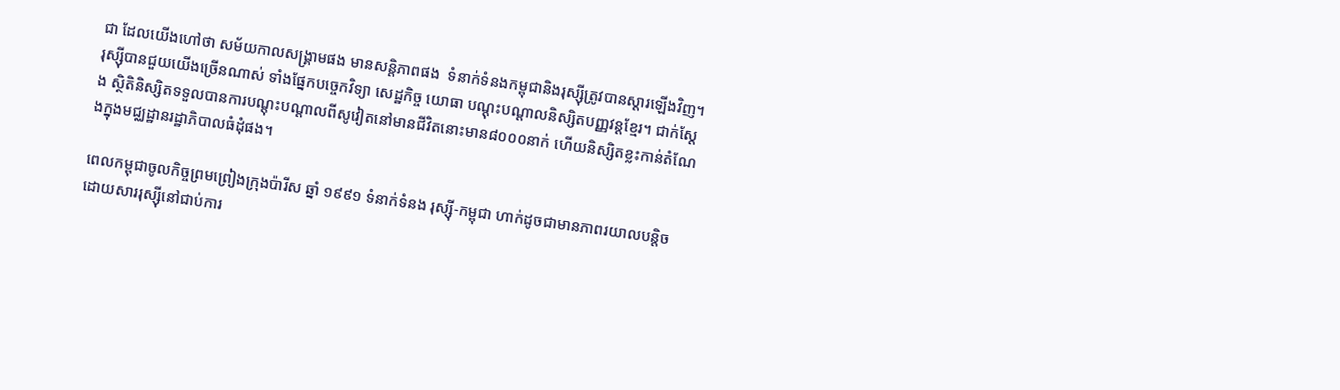ជា ដែលយើងហៅថា សម័យកាលសង្គ្រាមផង មានសន្តិភាពផង  ទំនាក់ទំនងកម្ពុជានិងរុស្ស៊ីត្រូវបានស្តារឡើងវិញ។ រុស្ស៊ីបានជួយយើងច្រើនណាស់ ទាំងផ្នែកបច្ចេកវិទ្យា សេដ្ឋកិច្ច យោធា បណ្តុះបណ្តាលនិស្សិតបញ្ញវន្តខ្មែរ។ ជាក់ស្តែង ស្ថិតិនិស្សិតទទួលបានការបណ្តុះបណ្តាលពីសូវៀតនៅមានជីវិតនោះមាន៨០០០នាក់ ហើយនិស្សិតខ្លះកាន់តំណែងក្នុងមជ្ឈដ្ឋានរដ្ឋាភិបាលធំដុំផង។

ពេលកម្ពុជាចូលកិច្ចព្រមព្រៀងក្រុងប៉ារីស ឆ្នាំ ១៩៩១ ទំនាក់ទំនង រុស្ស៊ី-កម្ពុជា ហាក់ដូចជាមានភាពរយាលបន្តិច ដោយសាររុស្ស៊ីនៅជាប់ការ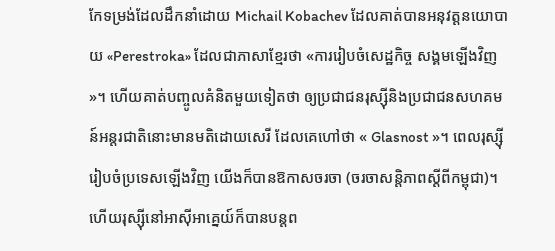កែទម្រង់ដែលដឹកនាំដោយ Michail Kobachev ដែលគាត់បានអនុវត្តនយោបាយ «Perestroka» ដែលជាភាសាខ្មែរថា «ការរៀបចំសេដ្ឋកិច្ច សង្គមឡើងវិញ»។ ហើយគាត់បញ្ចូលគំនិតមួយទៀតថា ឲ្យប្រជាជនរុស្ស៊ីនិងប្រជាជនសហគមន៍អន្តរជាតិនោះមានមតិដោយសេរី ដែលគេហៅថា « Glasnost »។ ពេលរុស្ស៊ីរៀបចំប្រទេសឡើងវិញ យើងក៏បានឱកាសចរចា (ចរចាសន្តិភាពស្តីពីកម្ពុជា)។ ហើយរុស្ស៊ីនៅអាស៊ីអាគ្នេយ៍ក៏បានបន្តព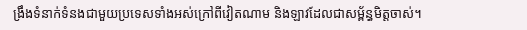ង្រឹងទំនាក់ទំនងជាមួយប្រទេសទាំងអស់ក្រៅពីវៀតណាម និងឡាវដែលជាសម្ព័ន្ធមិត្តចាស់។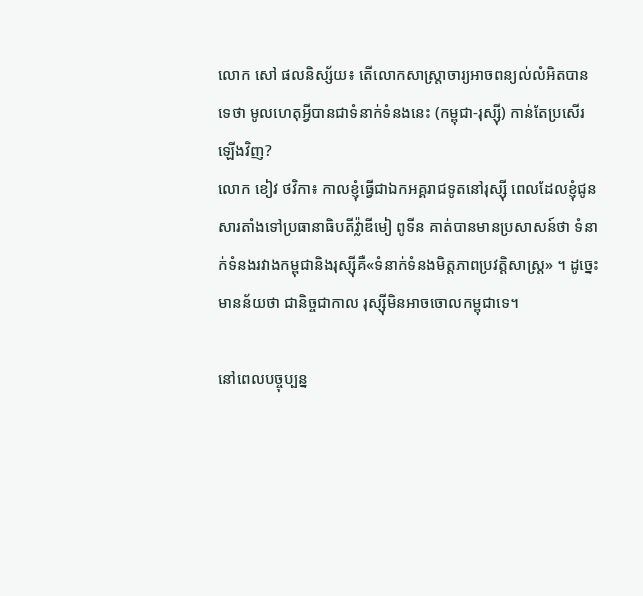លោក សៅ ផលនិស្ស័យ៖ តើលោកសាស្ត្រាចារ្យអាចពន្យល់លំអិតបានទេថា មូលហេតុអ្វីបានជាទំនាក់ទំនងនេះ (កម្ពុជា-រុស្ស៊ី) កាន់តែប្រសើរឡើងវិញ?
លោក ខៀវ ថវិកា៖ កាលខ្ញុំធ្វើជាឯកអគ្គរាជទូតនៅរុស្ស៊ី ពេលដែលខ្ញុំជូនសារតាំងទៅប្រធានាធិបតីវ្ល៉ាឌីមៀ ពូទីន គាត់បានមានប្រសាសន៍ថា ទំនាក់ទំនងរវាងកម្ពុជានិងរុស្ស៊ីគឺ«ទំនាក់ទំនងមិត្តភាពប្រវត្តិសាស្ត្រ» ។ ដូច្នេះមានន័យថា ជានិច្ចជាកាល រុស្ស៊ីមិនអាចចោលកម្ពុជាទេ។

នៅពេលបច្ចុប្បន្ន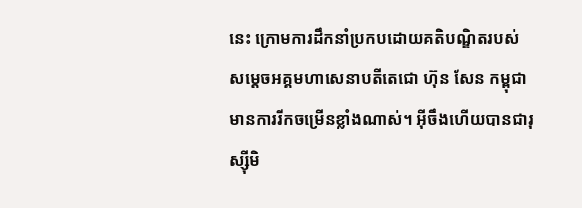នេះ ក្រោមការដឹកនាំប្រកបដោយគតិបណ្ឌិតរបស់សម្តេចអគ្គមហាសេនាបតីតេជោ ហ៊ុន សែន កម្ពុជាមានការរីកចម្រើនខ្លាំងណាស់។ អ៊ីចឹងហើយបានជារុស្ស៊ីមិ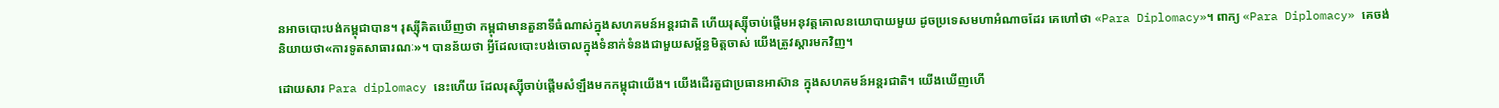នអាចបោះបង់កម្ពុជាបាន។ រុស្ស៊ីគិតឃើញថា កម្ពុជាមានតួនាទីធំណាស់ក្នុងសហគមន៍អន្តរជាតិ ហើយរុស្ស៊ីចាប់ផ្តើមអនុវត្តគោលនយោបាយមួយ ដូចប្រទេសមហាអំណាចដែរ គេហៅថា «Para Diplomacy»។ ពាក្យ «Para Diplomacy» គេចង់និយាយថា«ការទូតសាធារណៈ»។ បានន័យថា អ្វីដែលបោះបង់ចោលក្នុងទំនាក់ទំនងជាមួយសម្ព័ន្ធមិត្តចាស់ យើងត្រូវស្តារមកវិញ។

ដោយសារ Para diplomacy នេះហើយ ដែលរុស្ស៊ីចាប់ផ្តើមសំឡឹងមកកម្ពុជាយើង។ យើងដើរតួជាប្រធានអាស៊ាន ក្នុងសហគមន៍អន្តរជាតិ។ យើងឃើញហើ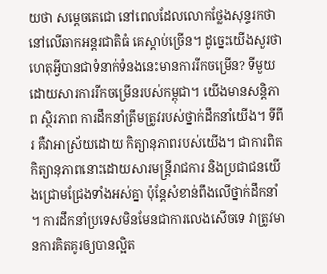យថា សម្តេចតេជោ នៅពេលដែលលោកថ្លែងសុន្ទរកថានៅលើឆាកអន្តរជាតិធំ គេស្តាប់ច្រើន។ ដូច្នេះយើងសួរថា ហេតុអ្វីបានជាទំនាក់ទំនងនេះមានការរីកចម្រើន? ទីមួយ ដោយសារការរីកចម្រើនរបស់កម្ពុជា។ យើងមានសន្តិភាព ស្ថិរភាព ការដឹកនាំត្រឹមត្រូវរបស់ថ្នាក់ដឹកនាំយើង។ ទីពីរ គឺវាអាស្រ័យដោយ កិត្យានុភាពរបស់យើង។ ជាការពិតកិត្យានុភាពនោះដោយសារមន្ត្រីរាជការ និងប្រជាជនយើងជ្រោមជ្រែងទាំងអស់គ្នា ប៉ុន្តែសំខាន់ពឹងលើថ្នាក់ដឹកនាំ។ ការដឹកនាំប្រទេសមិនមែនជាការលេងសើចទេ វាត្រូវមានការគិតគូរឲ្យបានល្អិត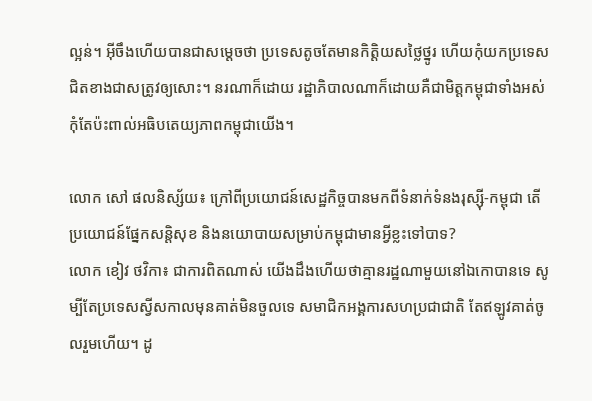ល្អន់។ អ៊ីចឹងហើយបានជាសម្តេចថា ប្រទេសតូចតែមានកិត្តិយសថ្លៃថ្នូរ ហើយកុំយកប្រទេសជិតខាងជាសត្រូវឲ្យសោះ។ នរណាក៏ដោយ រដ្ឋាភិបាលណាក៏ដោយគឺជាមិត្តកម្ពុជាទាំងអស់ កុំតែប៉ះពាល់អធិបតេយ្យភាពកម្ពុជាយើង។

លោក សៅ ផលនិស្ស័យ៖ ក្រៅពីប្រយោជន៍សេដ្ឋកិច្ចបានមកពីទំនាក់ទំនងរុស្ស៊ី-កម្ពុជា តើប្រយោជន៍ផ្នែកសន្តិសុខ និងនយោបាយសម្រាប់កម្ពុជាមានអ្វីខ្លះទៅបាទ?
លោក ខៀវ ថវិកា៖ ជាការពិតណាស់ យើងដឹងហើយថាគ្មានរដ្ឋណាមួយនៅឯកោបានទេ សូម្បីតែប្រទេសស្វីសកាលមុនគាត់មិនចួលទេ សមាជិកអង្គការសហប្រជាជាតិ តែឥឡូវគាត់ចូលរួមហើយ។ ដូ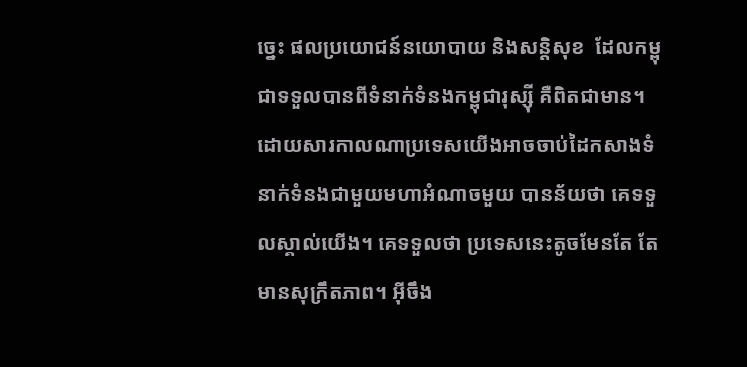ច្នេះ ផលប្រយោជន៍នយោបាយ និងសន្តិសុខ  ដែលកម្ពុជាទទួលបានពីទំនាក់ទំនងកម្ពុជារុស្ស៊ី គឺពិតជាមាន។  ដោយសារកាលណាប្រទេសយើងអាចចាប់ដៃកសាងទំនាក់ទំនងជាមួយមហាអំណាចមួយ បានន័យថា គេទទួលស្គាល់យើង។ គេទទួលថា ប្រទេសនេះតូចមែនតែ តែមានសុក្រឹតភាព។ អ៊ីចឹង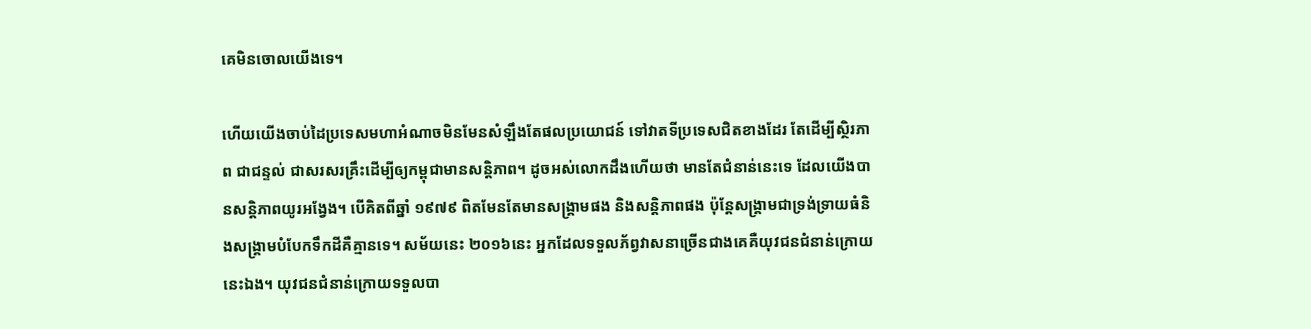គេមិនចោលយើងទេ។

ហើយយើងចាប់ដៃប្រទេសមហាអំណាចមិនមែនសំឡឹងតែផលប្រយោជន៍ ទៅវាតទីប្រទេសជិតខាងដែរ តែដើម្បីស្ថិរភាព ជាជន្ទល់ ជាសរសរគ្រឹះដើម្បីឲ្យកម្ពុជាមានសន្តិភាព។ ដូចអស់លោកដឹងហើយថា មានតែជំនាន់នេះទេ ដែលយើងបានសន្តិភាពយូរអង្វែង។ បើគិតពីឆ្នាំ ១៩៧៩ ពិតមែនតែមានសង្គ្រាមផង និងសន្តិភាពផង ប៉ុន្តែសង្គ្រាមជាទ្រង់ទ្រាយធំនិងសង្គ្រាមបំបែកទឹកដីគឺគ្មានទេ។ សម័យនេះ ២០១៦នេះ អ្នកដែលទទួលភ័ព្វវាសនាច្រើនជាងគេគឺយុវជនជំនាន់ក្រោយនេះឯង។ យុវជនជំនាន់ក្រោយទទួលបា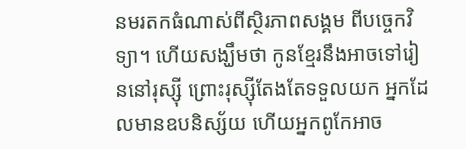នមរតកធំណាស់ពីស្ថិរភាពសង្គម ពីបច្ចេកវិទ្យា។ ហើយសង្ឃឹមថា កូនខ្មែរនឹងអាចទៅរៀននៅរុស្ស៊ី ព្រោះរុស្ស៊ីតែងតែទទួលយក អ្នកដែលមានឧបនិស្ស័យ ហើយអ្នកពូកែអាច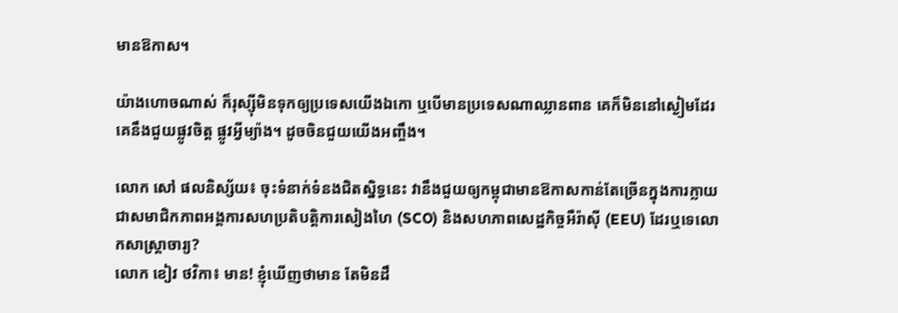មានឱកាស។

យ៉ាងហោចណាស់ ក៏រុស្ស៊ីមិនទុកឲ្យប្រទេសយើងឯកោ ឬបើមានប្រទេសណាឈ្លានពាន គេក៏មិននៅស្ងៀមដែរ គេនឹងជួយផ្លូវចិត្ត ផ្លូវអ្វីម្យ៉ាង។ ដូចចិនជួយយើងអញ្ចឹង។

លោក សៅ ផលនិស្ស័យ៖ ចុះទំនាក់ទំនងជិតស្និទ្ធនេះ វានឹងជួយឲ្យកម្ពុជាមានឱកាសកាន់តែច្រើនក្នុងការក្លាយជាសមាជិកភាពអង្គការសហប្រតិបត្តិការសៀងហៃ (SCO) និងសហភាពសេដ្ឋកិច្ចអឺរ៉ាស៊ី (EEU) ដែរឬទេលោកសាស្ត្រាចារ្យ?
លោក ខៀវ ថវិកា៖ មាន! ខ្ញុំឃើញថាមាន តែមិនដឹ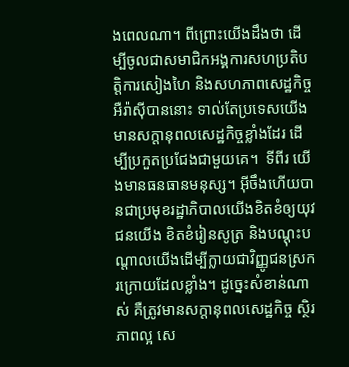ងពេលណា។ ពីព្រោះយើងដឹងថា ដើម្បីចូលជាសមាជិកអង្គការសហប្រតិបត្តិការសៀងហៃ និងសហភាពសេដ្ឋកិច្ចអឺរ៉ាស៊ីបាននោះ ទាល់តែប្រទេសយើងមានសក្តានុពលសេដ្ឋកិច្ចខ្លាំងដែរ ដើម្បីប្រកួតប្រជែងជាមួយគេ។  ទីពីរ យើងមានធនធានមនុស្ស។ អ៊ីចឹងហើយបានជាប្រមុខរដ្ឋាភិបាលយើងខិតខំឲ្យយុវជនយើង ខិតខំរៀនសូត្រ និងបណ្តុះបណ្តាលយើងដើម្បីក្លាយជាវិញ្ញូជនស្រករក្រោយដែលខ្លាំង។ ដូច្នេះសំខាន់ណាស់ គឺត្រូវមានសក្តានុពលសេដ្ឋកិច្ច ស្ថិរភាពល្អ សេ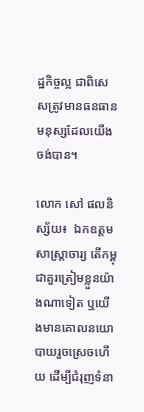ដ្ឋកិច្ចល្អ ជាពិសេសត្រូវមានធនធានមនុស្សដែលយើងចង់បាន។

លោក សៅ ផលនិស្ស័យ៖  ឯកឧត្តមសាស្ត្រាចារ្យ តើកម្ពុជាគួរត្រៀមខ្លួនយ៉ាងណាទៀត ឬយើងមានគោលនយោបាយរួចស្រេចហើយ ដើម្បីជំរុញទំនា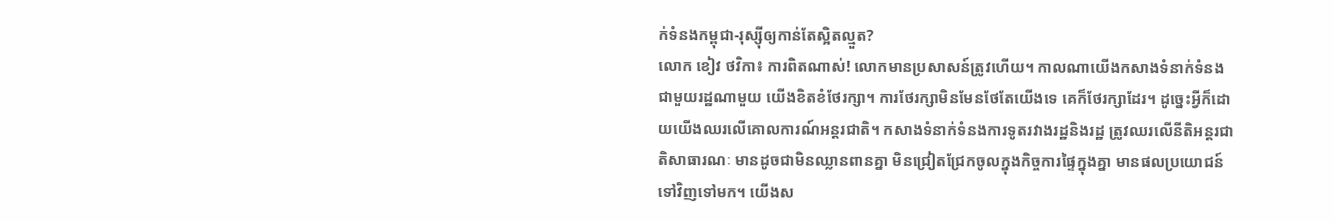ក់ទំនងកម្ពុជា-រុស្ស៊ីឲ្យកាន់តែស្អិតល្មួត?
លោក ខៀវ ថវិកា៖ ការពិតណាស់! លោកមានប្រសាសន៍ត្រូវហើយ។ កាលណាយើងកសាងទំនាក់ទំនងជាមួយរដ្ឋណាមួយ យើងខិតខំថែរក្សា។ ការថែរក្សាមិនមែនថែតែយើងទេ គេក៏ថែរក្សាដែរ។ ដូច្នេះអ្វីក៏ដោយយើងឈរលើគោលការណ៍អន្តរជាតិ។ កសាងទំនាក់ទំនងការទូតរវាងរដ្ឋនិងរដ្ឋ ត្រូវឈរលើនីតិអន្តរជាតិសាធារណៈ មានដូចជាមិនឈ្លានពានគ្នា មិនជ្រៀតជ្រែកចូលក្នុងកិច្ចការផ្ទៃក្នុងគ្នា មានផលប្រយោជន៍ទៅវិញទៅមក។ យើងស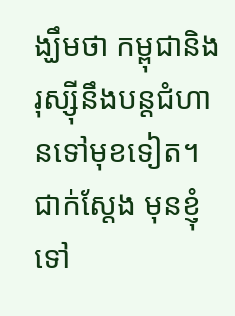ង្ឃឹមថា កម្ពុជានិងរុស្ស៊ីនឹងបន្តជំហានទៅមុខទៀត។  ជាក់ស្តែង មុនខ្ញុំទៅ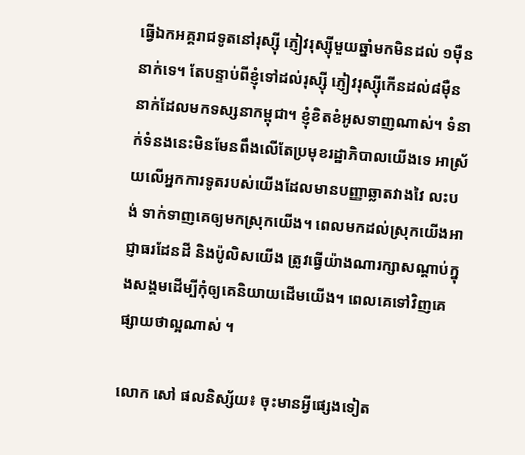ធ្វើឯកអគ្គរាជទូតនៅរុស្ស៊ី ភ្ញៀវរុស្ស៊ីមួយឆ្នាំមកមិនដល់ ១ម៉ឺននាក់ទេ។ តែបន្ទាប់ពីខ្ញុំទៅដល់រុស្ស៊ី ភ្ញៀវរុស្ស៊ីកើនដល់៨ម៉ឺននាក់ដែលមកទស្សនាកម្ពុជា។ ខ្ញុំខិតខំអូសទាញណាស់។ ទំនាក់ទំនងនេះមិនមែនពឹងលើតែប្រមុខរដ្ឋាភិបាលយើងទេ អាស្រ័យលើអ្នកការទូតរបស់យើងដែលមានបញ្ញាឆ្លាតវាងវៃ លះបង់ ទាក់ទាញគេឲ្យមកស្រុកយើង។ ពេលមកដល់ស្រុកយើងអាជ្ញាធរដែនដី និងប៉ូលិសយើង ត្រូវធ្វើយ៉ាងណារក្សាសណ្តាប់ក្នុងសង្គមដើម្បីកុំឲ្យគេនិយាយដើមយើង។ ពេលគេទៅវិញគេផ្សាយថាល្អណាស់ ។

លោក សៅ ផលនិស្ស័យ៖ ចុះមានអ្វីផ្សេងទៀត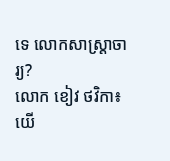ទេ លោកសាស្ត្រាចារ្យ?
លោក ខៀវ ថវិកា៖ យើ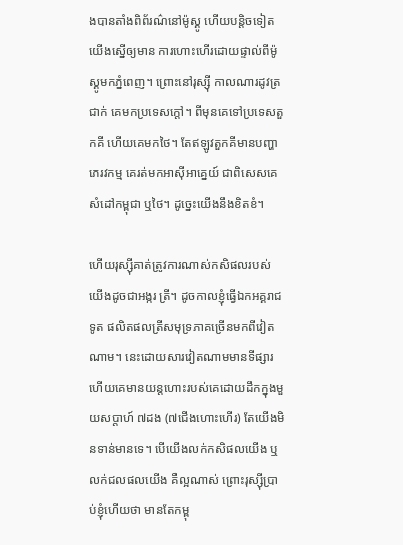ងបានតាំងពិព័រណ៌នៅម៉ូស្គូ ហើយបន្តិចទៀតយើងស្នើឲ្យមាន ការហោះហើរដោយផ្ទាល់ពីម៉ូស្គូមកភ្នំពេញ។ ព្រោះនៅរុស្ស៊ី កាលណារដូវត្រជាក់ គេមកប្រទេសក្តៅ។ ពីមុនគេទៅប្រទេសតួកគី ហើយគេមកថៃ។ តែឥឡូវតួកគីមានបញ្ហាភេរវកម្ម គេរត់មកអាស៊ីអាគ្នេយ៍ ជាពិសេសគេសំដៅកម្ពុជា ឬថៃ។ ដូច្នេះយើងនឹងខិតខំ។

ហើយរុស្ស៊ីគាត់ត្រូវការណាស់កសិផលរបស់យើងដូចជាអង្ករ ត្រី។ ដូចកាលខ្ញុំធ្វើឯកអគ្គរាជទូត ផលិតផលត្រីសមុទ្រភាគច្រើនមកពីវៀតណាម។ នេះដោយសារវៀតណាមមានទីផ្សារ ហើយគេមានយន្តហោះរបស់គេដោយដឹកក្នុងមួយសប្តាហ៍ ៧ដង (៧ជើងហោះហើរ) តែយើងមិនទាន់មានទេ។ បើយើងលក់កសិផលយើង ឬលក់ជលផលយើង គឺល្អណាស់ ព្រោះរុស្ស៊ីប្រាប់ខ្ញុំហើយថា មានតែកម្ពុ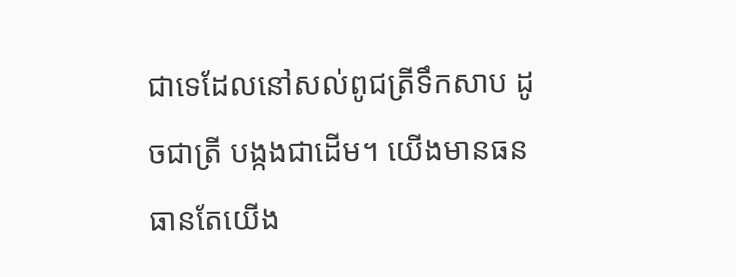ជាទេដែលនៅសល់ពូជត្រីទឹកសាប ដូចជាត្រី បង្កងជាដើម។ យើងមានធនធានតែយើង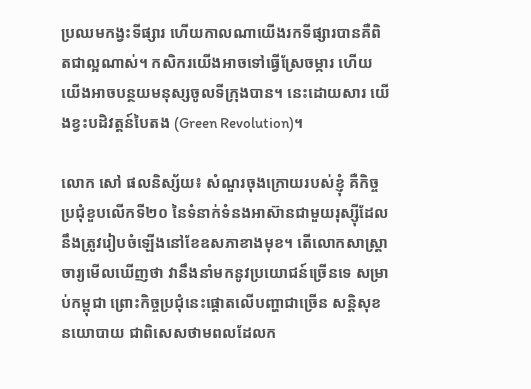ប្រឈមកង្វះទីផ្សារ ហើយកាលណាយើងរកទីផ្សារបានគឺពិតជាល្អណាស់។ កសិករយើងអាចទៅធ្វើស្រែចម្ការ ហើយយើងអាចបន្ថយមនុស្សចូលទីក្រុងបាន។ នេះដោយសារ យើងខ្វះបដិវត្តន៍បៃតង (Green Revolution)។

លោក សៅ ផលនិស្ស័យ៖ សំណួរចុងក្រោយរបស់ខ្ញុំ គឺកិច្ចប្រជុំខួបលើកទី២០ នៃទំនាក់ទំនងអាស៊ានជាមួយរុស្ស៊ីដែលនឹងត្រូវរៀបចំឡើងនៅខែឧសភាខាងមុខ។ តើលោកសាស្ត្រាចារ្យមើលឃើញថា វានឹងនាំមកនូវប្រយោជន៍ច្រើនទេ សម្រាប់កម្ពុជា ព្រោះកិច្ចប្រជុំនេះផ្តោតលើបញ្ហាជាច្រើន សន្តិសុខ នយោបាយ ជាពិសេសថាមពលដែលក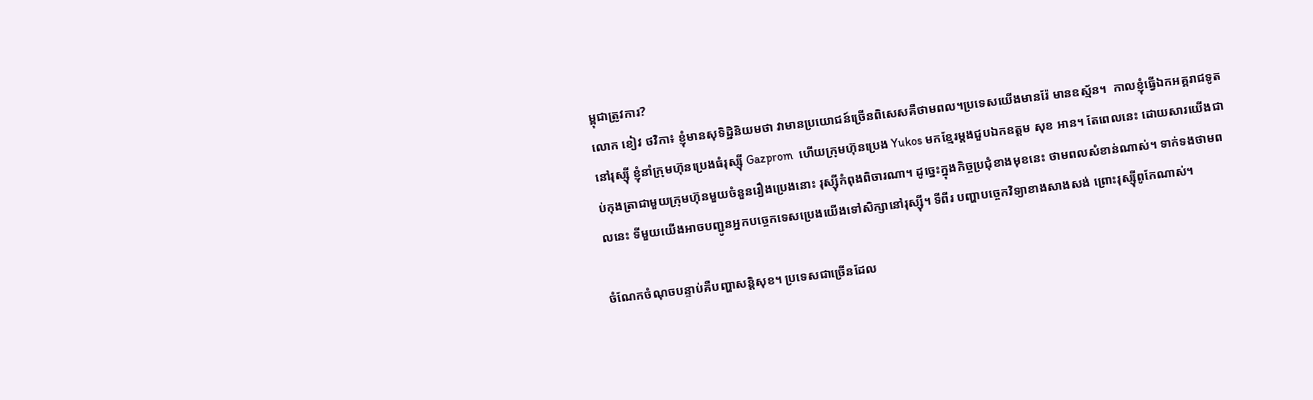ម្ពុជាត្រូវការ?
លោក ខៀវ ថវិកា៖ ខ្ញុំមានសុទិដ្ឋិនិយមថា វាមានប្រយោជន៍ច្រើនពិសេសគឺថាមពល។ប្រទេសយើងមានរ៉ែ មានឧស្ម័ន។  កាលខ្ញុំធ្វើឯកអគ្គរាជទូតនៅរុស្ស៊ី ខ្ញុំនាំក្រុមហ៊ុនប្រេងធំរុស្ស៊ី Gazprom  ហើយក្រុមហ៊ុនប្រេង Yukos មកខ្មែរម្តងជួបឯកឧត្តម សុខ អាន។ តែពេលនេះ ដោយសារយើងជាប់កុងត្រាជាមួយក្រុមហ៊ុនមួយចំនួនរឿងប្រេងនោះ រុស្ស៊ីកំពុងពិចារណា។ ដូច្នេះក្នុងកិច្ចប្រជុំខាងមុខនេះ ថាមពលសំខាន់ណាស់។ ទាក់ទងថាមពលនេះ ទីមួយយើងអាចបញ្ជូនអ្នកបច្ចេកទេសប្រេងយើងទៅសិក្សានៅរុស្ស៊ី។ ទីពីរ បញ្ហាបច្ចេកវិទ្យាខាងសាងសង់ ព្រោះរុស្ស៊ីពូកែណាស់។

ចំណែកចំណុចបន្ទាប់គឺបញ្ហាសន្តិសុខ។ ប្រទេសជាច្រើនដែល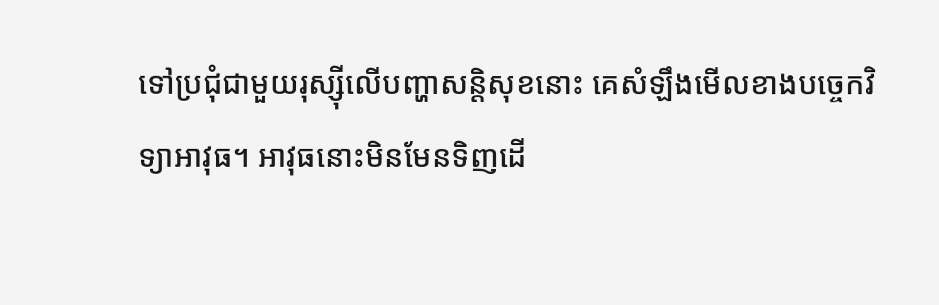ទៅប្រជុំជាមួយរុស្ស៊ីលើបញ្ហាសន្តិសុខនោះ គេសំឡឹងមើលខាងបច្ចេកវិទ្យាអាវុធ។ អាវុធនោះមិនមែនទិញដើ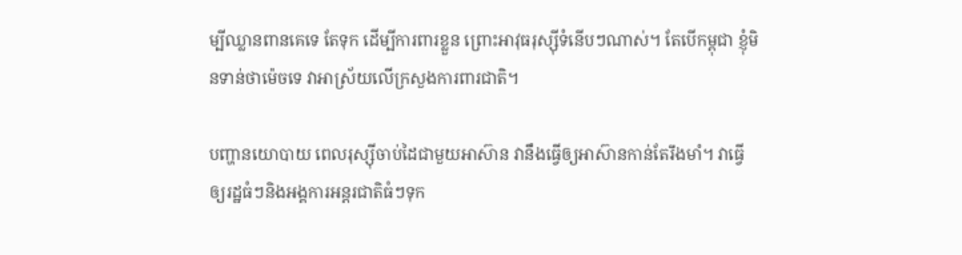ម្បីឈ្លានពានគេទេ តែទុក ដើម្បីការពារខ្លួន ព្រោះអាវុធរុស្ស៊ីទំនើបៗណាស់។ តែបើកម្ពុជា ខ្ញុំមិនទាន់ថាម៉េចទេ វាអាស្រ័យលើក្រសួងការពារជាតិ។

បញ្ហានយោបាយ ពេលរុស្ស៊ីចាប់ដៃជាមួយអាស៊ាន វានឹងធ្វើឲ្យអាស៊ានកាន់តែរឹងមាំ។ វាធ្វើឲ្យរដ្ឋធំៗនិងអង្គការអន្តរជាតិធំៗទុក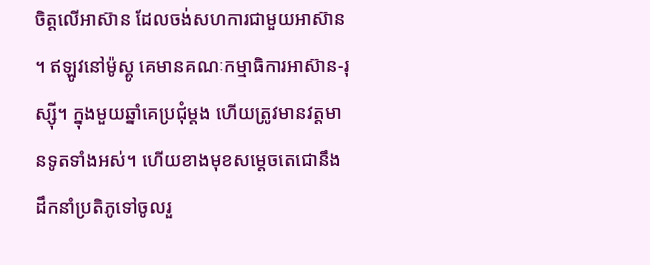ចិត្តលើអាស៊ាន ដែលចង់សហការជាមួយអាស៊ាន។ ឥឡូវនៅម៉ូស្គូ គេមានគណៈកម្មាធិការអាស៊ាន-រុស្ស៊ី។ ក្នុងមួយឆ្នាំគេប្រជុំម្តង ហើយត្រូវមានវត្តមានទូតទាំងអស់។ ហើយខាងមុខសម្តេចតេជោនឹងដឹកនាំប្រតិភូទៅចូលរួ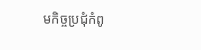មកិច្ចប្រជុំកំពូ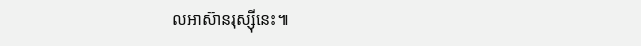លអាស៊ានរុស្ស៊ីនេះ៕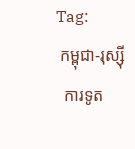Tag:
 កម្ពុជា-រុស្ស៊ី
  ការទូត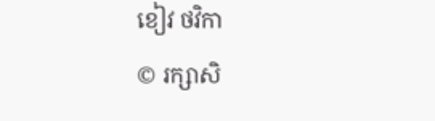ខៀវ ថវិកា
© រក្សាសិ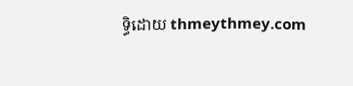ទ្ធិដោយ thmeythmey.com